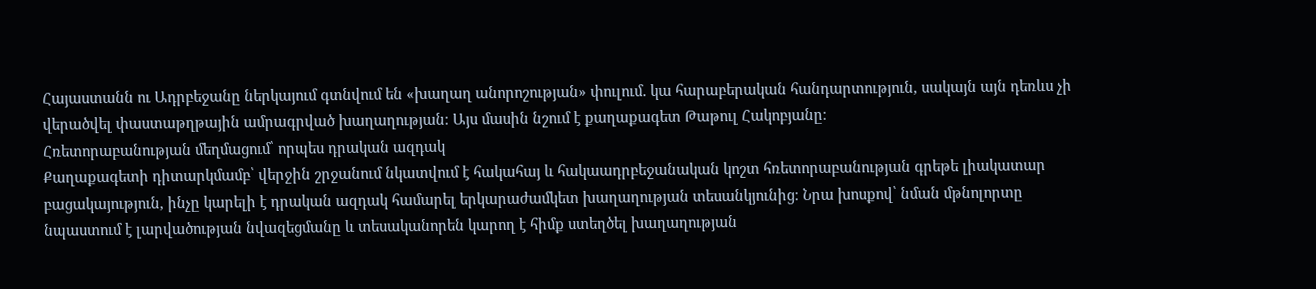Հայաստանն ու Ադրբեջանը ներկայում գտնվում են «խաղաղ անորոշության» փուլում․ կա հարաբերական հանդարտություն, սակայն այն դեռևս չի վերածվել փաստաթղթային ամրագրված խաղաղության։ Այս մասին նշում է քաղաքագետ Թաթուլ Հակոբյանը։
Հռետորաբանության մեղմացում՝ որպես դրական ազդակ
Քաղաքագետի դիտարկմամբ՝ վերջին շրջանում նկատվում է հակահայ և հակաադրբեջանական կոշտ հռետորաբանության գրեթե լիակատար բացակայություն, ինչը կարելի է դրական ազդակ համարել երկարաժամկետ խաղաղության տեսանկյունից։ Նրա խոսքով՝ նման մթնոլորտը նպաստում է լարվածության նվազեցմանը և տեսականորեն կարող է հիմք ստեղծել խաղաղության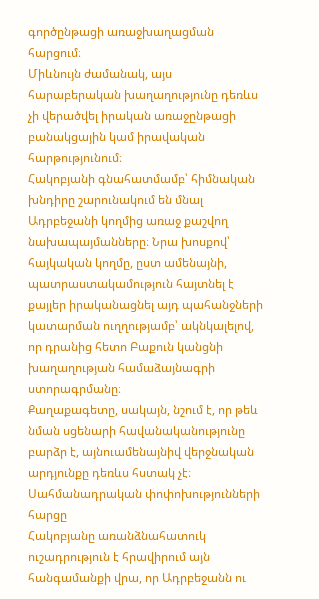գործընթացի առաջխաղացման հարցում։
Միևնույն ժամանակ, այս հարաբերական խաղաղությունը դեռևս չի վերածվել իրական առաջընթացի բանակցային կամ իրավական հարթությունում։
Հակոբյանի գնահատմամբ՝ հիմնական խնդիրը շարունակում են մնալ Ադրբեջանի կողմից առաջ քաշվող նախապայմանները։ Նրա խոսքով՝ հայկական կողմը, ըստ ամենայնի, պատրաստակամություն հայտնել է քայլեր իրականացնել այդ պահանջների կատարման ուղղությամբ՝ ակնկալելով, որ դրանից հետո Բաքուն կանցնի խաղաղության համաձայնագրի ստորագրմանը։
Քաղաքագետը, սակայն, նշում է, որ թեև նման սցենարի հավանականությունը բարձր է, այնուամենայնիվ վերջնական արդյունքը դեռևս հստակ չէ։
Սահմանադրական փոփոխությունների հարցը
Հակոբյանը առանձնահատուկ ուշադրություն է հրավիրում այն հանգամանքի վրա, որ Ադրբեջանն ու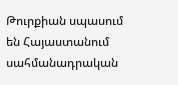Թուրքիան սպասում են Հայաստանում սահմանադրական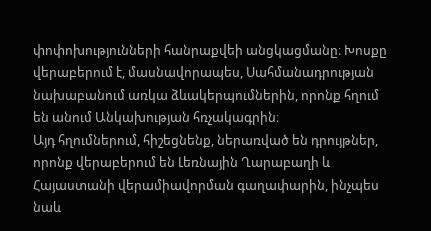փոփոխությունների հանրաքվեի անցկացմանը։ Խոսքը վերաբերում է, մասնավորապես, Սահմանադրության նախաբանում առկա ձևակերպումներին, որոնք հղում են անում Անկախության հռչակագրին։
Այդ հղումներում, հիշեցնենք, ներառված են դրույթներ, որոնք վերաբերում են Լեռնային Ղարաբաղի և Հայաստանի վերամիավորման գաղափարին, ինչպես նաև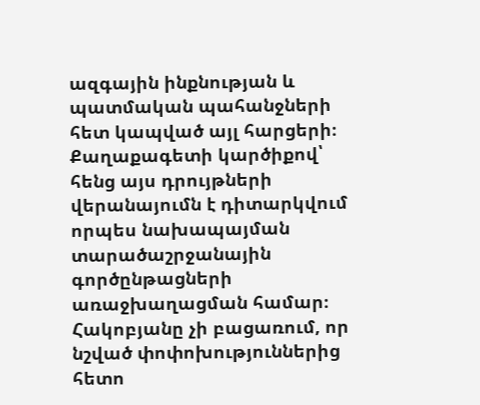ազգային ինքնության և պատմական պահանջների հետ կապված այլ հարցերի։ Քաղաքագետի կարծիքով՝ հենց այս դրույթների վերանայումն է դիտարկվում որպես նախապայման տարածաշրջանային գործընթացների առաջխաղացման համար։
Հակոբյանը չի բացառում, որ նշված փոփոխություններից հետո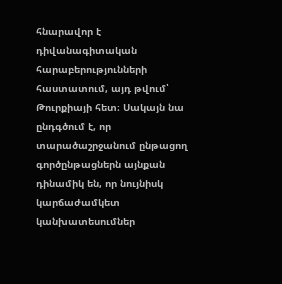հնարավոր է դիվանագիտական հարաբերությունների հաստատում, այդ թվում՝ Թուրքիայի հետ։ Սակայն նա ընդգծում է, որ տարածաշրջանում ընթացող գործընթացներն այնքան դինամիկ են, որ նույնիսկ կարճաժամկետ կանխատեսումներ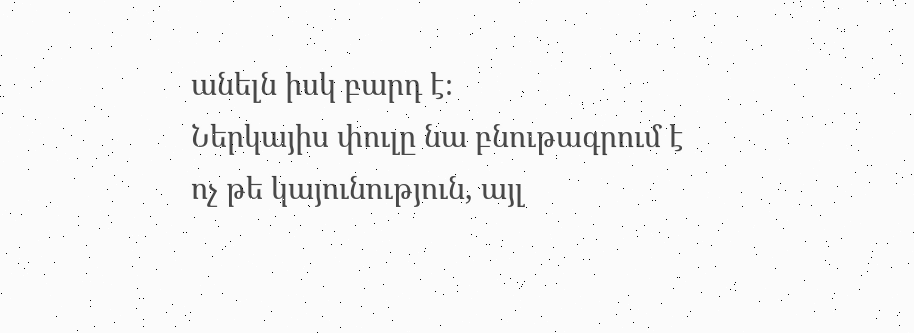անելն իսկ բարդ է։
Ներկայիս փուլը նա բնութագրում է ոչ թե կայունություն, այլ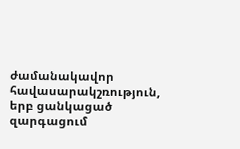ժամանակավոր հավասարակշռություն, երբ ցանկացած զարգացում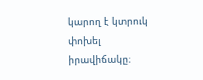կարող է կտրուկ փոխել իրավիճակը։